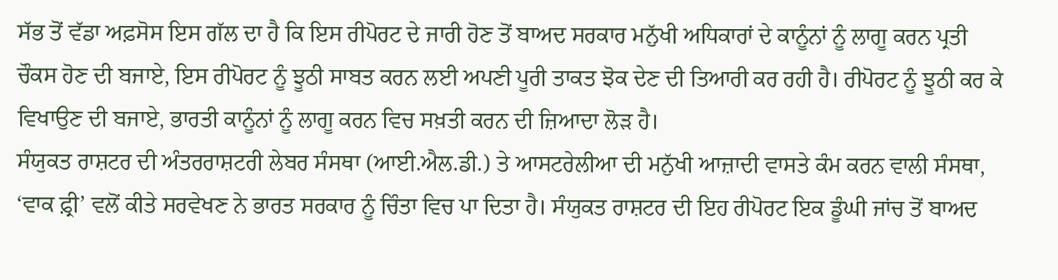ਸੱਭ ਤੋਂ ਵੱਡਾ ਅਫ਼ਸੋਸ ਇਸ ਗੱਲ ਦਾ ਹੈ ਕਿ ਇਸ ਰੀਪੋਰਟ ਦੇ ਜਾਰੀ ਹੋਣ ਤੋਂ ਬਾਅਦ ਸਰਕਾਰ ਮਨੁੱਖੀ ਅਧਿਕਾਰਾਂ ਦੇ ਕਾਨੂੰਨਾਂ ਨੂੰ ਲਾਗੂ ਕਰਨ ਪ੍ਰਤੀ ਚੌਕਸ ਹੋਣ ਦੀ ਬਜਾਏ, ਇਸ ਰੀਪੋਰਟ ਨੂੰ ਝੂਠੀ ਸਾਬਤ ਕਰਨ ਲਈ ਅਪਣੀ ਪੂਰੀ ਤਾਕਤ ਝੋਕ ਦੇਣ ਦੀ ਤਿਆਰੀ ਕਰ ਰਹੀ ਹੈ। ਰੀਪੋਰਟ ਨੂੰ ਝੂਠੀ ਕਰ ਕੇ ਵਿਖਾਉਣ ਦੀ ਬਜਾਏ, ਭਾਰਤੀ ਕਾਨੂੰਨਾਂ ਨੂੰ ਲਾਗੂ ਕਰਨ ਵਿਚ ਸਖ਼ਤੀ ਕਰਨ ਦੀ ਜ਼ਿਆਦਾ ਲੋੜ ਹੈ।
ਸੰਯੁਕਤ ਰਾਸ਼ਟਰ ਦੀ ਅੰਤਰਰਾਸ਼ਟਰੀ ਲੇਬਰ ਸੰਸਥਾ (ਆਈ.ਐਲ.ਡੀ.) ਤੇ ਆਸਟਰੇਲੀਆ ਦੀ ਮਨੁੱਖੀ ਆਜ਼ਾਦੀ ਵਾਸਤੇ ਕੰਮ ਕਰਨ ਵਾਲੀ ਸੰਸਥਾ, ‘ਵਾਕ ਫ਼੍ਰੀ’ ਵਲੋਂ ਕੀਤੇ ਸਰਵੇਖਣ ਨੇ ਭਾਰਤ ਸਰਕਾਰ ਨੂੰ ਚਿੰਤਾ ਵਿਚ ਪਾ ਦਿਤਾ ਹੈ। ਸੰਯੁਕਤ ਰਾਸ਼ਟਰ ਦੀ ਇਹ ਰੀਪੋਰਟ ਇਕ ਡੂੰਘੀ ਜਾਂਚ ਤੋਂ ਬਾਅਦ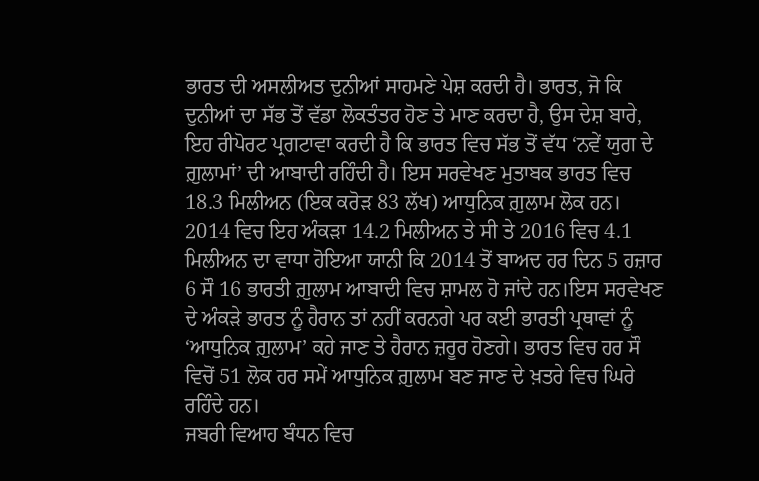ਭਾਰਤ ਦੀ ਅਸਲੀਅਤ ਦੁਨੀਆਂ ਸਾਹਮਣੇ ਪੇਸ਼ ਕਰਦੀ ਹੈ। ਭਾਰਤ, ਜੋ ਕਿ ਦੁਨੀਆਂ ਦਾ ਸੱਭ ਤੋਂ ਵੱਡਾ ਲੋਕਤੰਤਰ ਹੋਣ ਤੇ ਮਾਣ ਕਰਦਾ ਹੈ, ਉਸ ਦੇਸ਼ ਬਾਰੇ, ਇਹ ਰੀਪੋਰਟ ਪ੍ਰਗਟਾਵਾ ਕਰਦੀ ਹੈ ਕਿ ਭਾਰਤ ਵਿਚ ਸੱਭ ਤੋਂ ਵੱਧ ‘ਨਵੇਂ ਯੁਗ ਦੇ ਗ਼ੁਲਾਮਾਂ’ ਦੀ ਆਬਾਦੀ ਰਹਿੰਦੀ ਹੈ। ਇਸ ਸਰਵੇਖਣ ਮੁਤਾਬਕ ਭਾਰਤ ਵਿਚ 18.3 ਮਿਲੀਅਨ (ਇਕ ਕਰੋੜ 83 ਲੱਖ) ਆਧੁਨਿਕ ਗ਼ੁਲਾਮ ਲੋਕ ਹਨ। 2014 ਵਿਚ ਇਹ ਅੰਕੜਾ 14.2 ਮਿਲੀਅਨ ਤੇ ਸੀ ਤੇ 2016 ਵਿਚ 4.1 ਮਿਲੀਅਨ ਦਾ ਵਾਧਾ ਹੋਇਆ ਯਾਨੀ ਕਿ 2014 ਤੋਂ ਬਾਅਦ ਹਰ ਦਿਨ 5 ਹਜ਼ਾਰ 6 ਸੌ 16 ਭਾਰਤੀ ਗ਼ੁਲਾਮ ਆਬਾਦੀ ਵਿਚ ਸ਼ਾਮਲ ਹੋ ਜਾਂਦੇ ਹਨ।ਇਸ ਸਰਵੇਖਣ ਦੇ ਅੰਕੜੇ ਭਾਰਤ ਨੂੰ ਹੈਰਾਨ ਤਾਂ ਨਹੀਂ ਕਰਨਗੇ ਪਰ ਕਈ ਭਾਰਤੀ ਪ੍ਰਥਾਵਾਂ ਨੂੰ ‘ਆਧੁਨਿਕ ਗ਼ੁਲਾਮ’ ਕਹੇ ਜਾਣ ਤੇ ਹੈਰਾਨ ਜ਼ਰੂਰ ਹੋਣਗੇ। ਭਾਰਤ ਵਿਚ ਹਰ ਸੌ ਵਿਚੋਂ 51 ਲੋਕ ਹਰ ਸਮੇਂ ਆਧੁਨਿਕ ਗ਼ੁਲਾਮ ਬਣ ਜਾਣ ਦੇ ਖ਼ਤਰੇ ਵਿਚ ਘਿਰੇ ਰਹਿੰਦੇ ਹਨ।
ਜਬਰੀ ਵਿਆਹ ਬੰਧਨ ਵਿਚ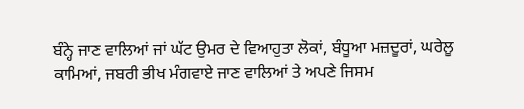ਬੰਨ੍ਹੇ ਜਾਣ ਵਾਲਿਆਂ ਜਾਂ ਘੱਟ ਉਮਰ ਦੇ ਵਿਆਹੁਤਾ ਲੋਕਾਂ, ਬੰਧੂਆ ਮਜ਼ਦੂਰਾਂ, ਘਰੇਲੂ ਕਾਮਿਆਂ, ਜਬਰੀ ਭੀਖ ਮੰਗਵਾਏ ਜਾਣ ਵਾਲਿਆਂ ਤੇ ਅਪਣੇ ਜਿਸਮ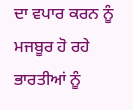ਦਾ ਵਪਾਰ ਕਰਨ ਨੂੰ ਮਜਬੂਰ ਹੋ ਰਹੇ ਭਾਰਤੀਆਂ ਨੂੰ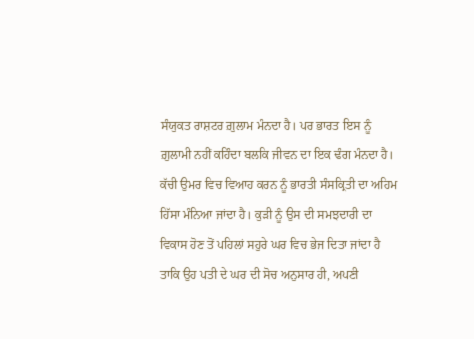ਸੰਯੁਕਤ ਰਾਸ਼ਟਰ ਗ਼ੁਲਾਮ ਮੰਨਦਾ ਹੈ। ਪਰ ਭਾਰਤ ਇਸ ਨੂੰ ਗ਼ੁਲਾਮੀ ਨਹੀਂ ਕਹਿੰਦਾ ਬਲਕਿ ਜੀਵਨ ਦਾ ਇਕ ਢੰਗ ਮੰਨਦਾ ਹੈ। ਕੱਚੀ ਉਮਰ ਵਿਚ ਵਿਆਹ ਕਰਨ ਨੂੰ ਭਾਰਤੀ ਸੰਸਕ੍ਰਿਤੀ ਦਾ ਅਹਿਮ ਹਿੱਸਾ ਮੰਨਿਆ ਜਾਂਦਾ ਹੈ। ਕੁੜੀ ਨੂੰ ਉਸ ਦੀ ਸਮਝਦਾਰੀ ਦਾ ਵਿਕਾਸ ਹੋਣ ਤੋਂ ਪਹਿਲਾਂ ਸਹੁਰੇ ਘਰ ਵਿਚ ਭੇਜ ਦਿਤਾ ਜਾਂਦਾ ਹੈ ਤਾਕਿ ਉਹ ਪਤੀ ਦੇ ਘਰ ਦੀ ਸੋਚ ਅਨੁਸਾਰ ਹੀ, ਅਪਣੀ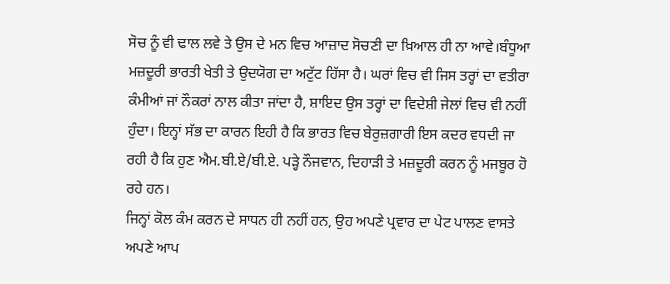ਸੋਚ ਨੂੰ ਵੀ ਢਾਲ ਲਵੇ ਤੇ ਉਸ ਦੇ ਮਨ ਵਿਚ ਆਜ਼ਾਦ ਸੋਚਣੀ ਦਾ ਖ਼ਿਆਲ ਹੀ ਨਾ ਆਵੇ।ਬੰਧੂਆ ਮਜ਼ਦੂਰੀ ਭਾਰਤੀ ਖੇਤੀ ਤੇ ਉਦਯੋਗ ਦਾ ਅਟੁੱਟ ਹਿੱਸਾ ਹੈ। ਘਰਾਂ ਵਿਚ ਵੀ ਜਿਸ ਤਰ੍ਹਾਂ ਦਾ ਵਤੀਰਾ ਕੰਮੀਆਂ ਜਾਂ ਨੌਕਰਾਂ ਨਾਲ ਕੀਤਾ ਜਾਂਦਾ ਹੈ, ਸ਼ਾਇਦ ਉਸ ਤਰ੍ਹਾਂ ਦਾ ਵਿਦੇਸ਼ੀ ਜੇਲਾਂ ਵਿਚ ਵੀ ਨਹੀਂ ਹੁੰਦਾ। ਇਨ੍ਹਾਂ ਸੱਭ ਦਾ ਕਾਰਨ ਇਹੀ ਹੈ ਕਿ ਭਾਰਤ ਵਿਚ ਬੇਰੁਜ਼ਗਾਰੀ ਇਸ ਕਦਰ ਵਧਦੀ ਜਾ ਰਹੀ ਹੈ ਕਿ ਹੁਣ ਐਮ.ਬੀ.ਏ/ਬੀ.ਏ. ਪੜ੍ਹੇ ਨੌਜਵਾਨ, ਦਿਹਾੜੀ ਤੇ ਮਜ਼ਦੂਰੀ ਕਰਨ ਨੂੰ ਮਜਬੂਰ ਹੋ ਰਹੇ ਹਨ।
ਜਿਨ੍ਹਾਂ ਕੋਲ ਕੰਮ ਕਰਨ ਦੇ ਸਾਧਨ ਹੀ ਨਹੀਂ ਹਨ, ਉਹ ਅਪਣੇ ਪ੍ਰਵਾਰ ਦਾ ਪੇਟ ਪਾਲਣ ਵਾਸਤੇ ਅਪਣੇ ਆਪ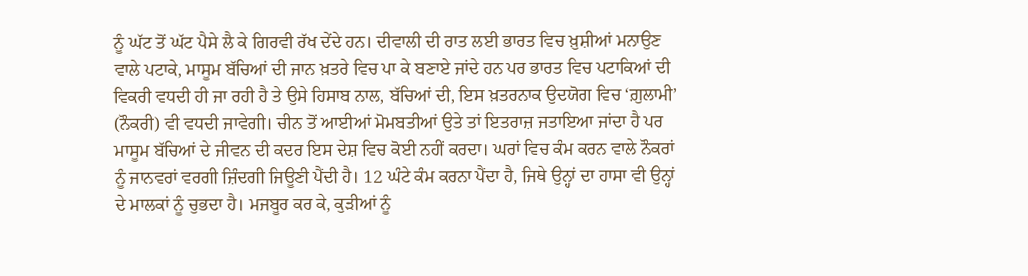ਨੂੰ ਘੱਟ ਤੋਂ ਘੱਟ ਪੈਸੇ ਲੈ ਕੇ ਗਿਰਵੀ ਰੱਖ ਦੇਂਦੇ ਹਨ। ਦੀਵਾਲੀ ਦੀ ਰਾਤ ਲਈ ਭਾਰਤ ਵਿਚ ਖ਼ੁਸ਼ੀਆਂ ਮਨਾਉਣ ਵਾਲੇ ਪਟਾਕੇ, ਮਾਸੂਮ ਬੱਚਿਆਂ ਦੀ ਜਾਨ ਖ਼ਤਰੇ ਵਿਚ ਪਾ ਕੇ ਬਣਾਏ ਜਾਂਦੇ ਹਨ ਪਰ ਭਾਰਤ ਵਿਚ ਪਟਾਕਿਆਂ ਦੀ ਵਿਕਰੀ ਵਧਦੀ ਹੀ ਜਾ ਰਹੀ ਹੈ ਤੇ ਉਸੇ ਹਿਸਾਬ ਨਾਲ, ਬੱਚਿਆਂ ਦੀ, ਇਸ ਖ਼ਤਰਨਾਕ ਉਦਯੋਗ ਵਿਚ ‘ਗ਼ੁਲਾਮੀ’ (ਨੌਕਰੀ) ਵੀ ਵਧਦੀ ਜਾਵੇਗੀ। ਚੀਨ ਤੋਂ ਆਈਆਂ ਮੋਮਬਤੀਆਂ ਉਤੇ ਤਾਂ ਇਤਰਾਜ਼ ਜਤਾਇਆ ਜਾਂਦਾ ਹੈ ਪਰ ਮਾਸੂਮ ਬੱਚਿਆਂ ਦੇ ਜੀਵਨ ਦੀ ਕਦਰ ਇਸ ਦੇਸ਼ ਵਿਚ ਕੋਈ ਨਹੀਂ ਕਰਦਾ। ਘਰਾਂ ਵਿਚ ਕੰਮ ਕਰਨ ਵਾਲੇ ਨੌਕਰਾਂ ਨੂੰ ਜਾਨਵਰਾਂ ਵਰਗੀ ਜ਼ਿੰਦਗੀ ਜਿਊਣੀ ਪੈਂਦੀ ਹੈ। 12 ਘੰਟੇ ਕੰਮ ਕਰਨਾ ਪੈਂਦਾ ਹੈ, ਜਿਥੇ ਉਨ੍ਹਾਂ ਦਾ ਹਾਸਾ ਵੀ ਉਨ੍ਹਾਂ ਦੇ ਮਾਲਕਾਂ ਨੂੰ ਚੁਭਦਾ ਹੈ। ਮਜਬੂਰ ਕਰ ਕੇ, ਕੁੜੀਆਂ ਨੂੰ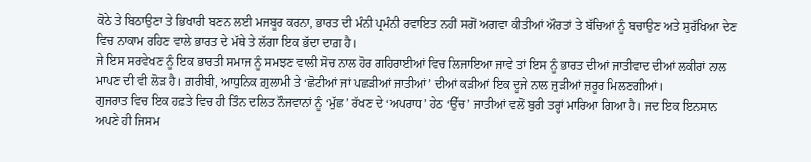ਕੋਠੇ ਤੇ ਬਿਠਾਉਣਾ ਤੇ ਭਿਖਾਰੀ ਬਣਨ ਲਈ ਮਜਬੂਰ ਕਰਨਾ, ਭਾਰਤ ਦੀ ਮੰਨੀ ਪ੍ਰਮੰਨੀ ਰਵਾਇਤ ਨਹੀਂ ਸਗੋਂ ਅਗਵਾ ਕੀਤੀਆਂ ਔਰਤਾਂ ਤੇ ਬੱਚਿਆਂ ਨੂੰ ਬਚਾਉਣ ਅਤੇ ਸੁਰੱਖਿਆ ਦੇਣ ਵਿਚ ਨਾਕਾਮ ਰਹਿਣ ਵਾਲੇ ਭਾਰਤ ਦੇ ਮੱਥੇ ਤੇ ਲੱਗਾ ਇਕ ਭੱਦਾ ਦਾਗ਼ ਹੈ।
ਜੇ ਇਸ ਸਰਵੇਖਣ ਨੂੰ ਇਕ ਭਾਰਤੀ ਸਮਾਜ ਨੂੰ ਸਮਝਣ ਵਾਲੀ ਸੋਚ ਨਾਲ ਹੋਰ ਗਹਿਰਾਈਆਂ ਵਿਚ ਲਿਜਾਇਆ ਜਾਵੇ ਤਾਂ ਇਸ ਨੂੰ ਭਾਰਤ ਦੀਆਂ ਜਾਤੀਵਾਦ ਦੀਆਂ ਲਕੀਰਾਂ ਨਾਲ ਮਾਪਣ ਦੀ ਵੀ ਲੋੜ ਹੈ। ਗ਼ਰੀਬੀ, ਆਧੁਨਿਕ ਗ਼ੁਲਾਮੀ ਤੇ ‘ਛੋਟੀਆਂ ਜਾਂ ਪਛੜੀਆਂ ਜਾਤੀਆਂ’ ਦੀਆਂ ਕੜੀਆਂ ਇਕ ਦੂਜੇ ਨਾਲ ਜੁੜੀਆਂ ਜ਼ਰੂਰ ਮਿਲਣਗੀਆਂ।
ਗੁਜਰਾਤ ਵਿਚ ਇਕ ਹਫ਼ਤੇ ਵਿਚ ਹੀ ਤਿੰਨ ਦਲਿਤ ਨੌਜਵਾਨਾਂ ਨੂੰ ‘ਮੁੱਛ’ ਰੱਖਣ ਦੇ ‘ਅਪਰਾਧ’ ਹੇਠ ‘ਉੱਚ’ ਜਾਤੀਆਂ ਵਲੋਂ ਬੁਰੀ ਤਰ੍ਹਾਂ ਮਾਰਿਆ ਗਿਆ ਹੈ। ਜਦ ਇਕ ਇਨਸਾਨ ਅਪਣੇ ਹੀ ਜਿਸਮ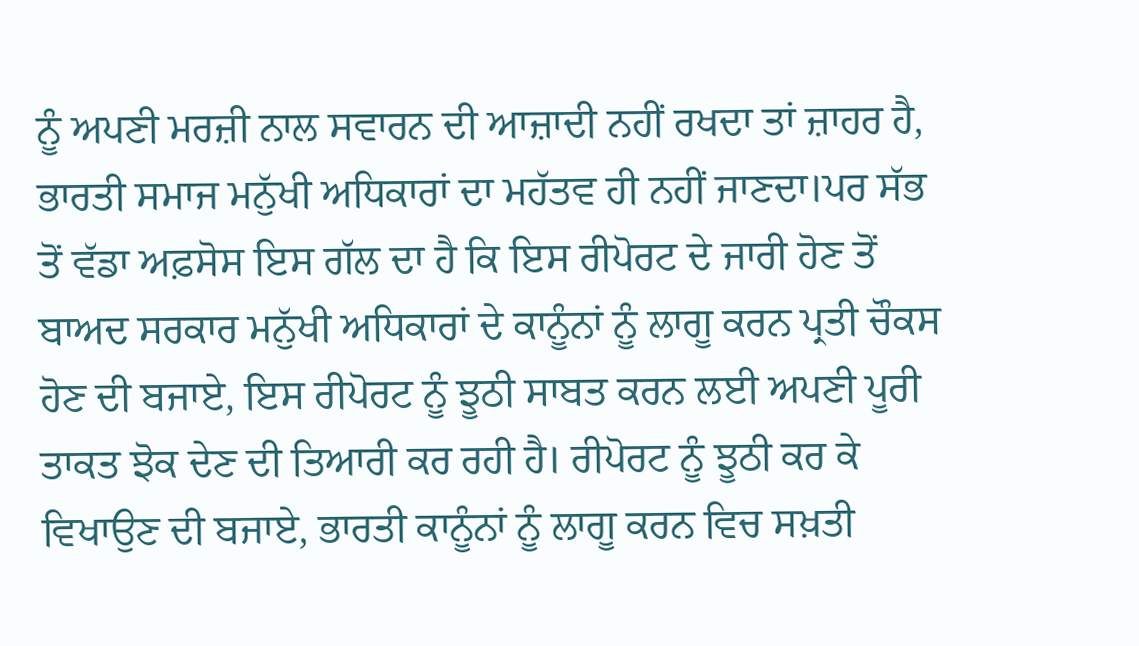ਨੂੰ ਅਪਣੀ ਮਰਜ਼ੀ ਨਾਲ ਸਵਾਰਨ ਦੀ ਆਜ਼ਾਦੀ ਨਹੀਂ ਰਖਦਾ ਤਾਂ ਜ਼ਾਹਰ ਹੈ, ਭਾਰਤੀ ਸਮਾਜ ਮਨੁੱਖੀ ਅਧਿਕਾਰਾਂ ਦਾ ਮਹੱਤਵ ਹੀ ਨਹੀਂ ਜਾਣਦਾ।ਪਰ ਸੱਭ ਤੋਂ ਵੱਡਾ ਅਫ਼ਸੋਸ ਇਸ ਗੱਲ ਦਾ ਹੈ ਕਿ ਇਸ ਰੀਪੋਰਟ ਦੇ ਜਾਰੀ ਹੋਣ ਤੋਂ ਬਾਅਦ ਸਰਕਾਰ ਮਨੁੱਖੀ ਅਧਿਕਾਰਾਂ ਦੇ ਕਾਨੂੰਨਾਂ ਨੂੰ ਲਾਗੂ ਕਰਨ ਪ੍ਰਤੀ ਚੌਕਸ ਹੋਣ ਦੀ ਬਜਾਏ, ਇਸ ਰੀਪੋਰਟ ਨੂੰ ਝੂਠੀ ਸਾਬਤ ਕਰਨ ਲਈ ਅਪਣੀ ਪੂਰੀ ਤਾਕਤ ਝੋਕ ਦੇਣ ਦੀ ਤਿਆਰੀ ਕਰ ਰਹੀ ਹੈ। ਰੀਪੋਰਟ ਨੂੰ ਝੂਠੀ ਕਰ ਕੇ ਵਿਖਾਉਣ ਦੀ ਬਜਾਏ, ਭਾਰਤੀ ਕਾਨੂੰਨਾਂ ਨੂੰ ਲਾਗੂ ਕਰਨ ਵਿਚ ਸਖ਼ਤੀ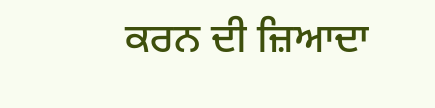ਕਰਨ ਦੀ ਜ਼ਿਆਦਾ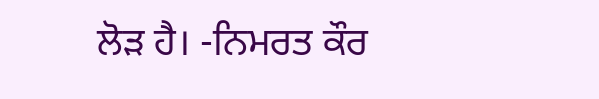ਲੋੜ ਹੈ। -ਨਿਮਰਤ ਕੌਰ